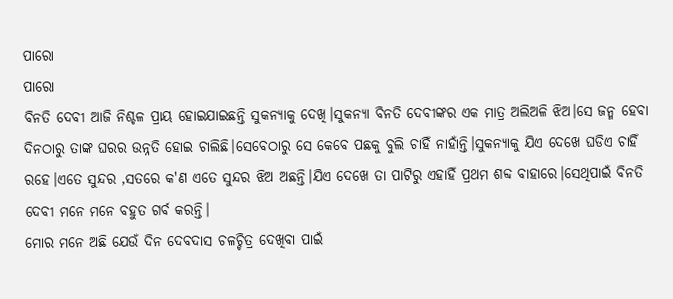ପାରୋ
ପାରୋ
ବିନତି ଦେବୀ ଆଜି ନିଶ୍ଚଳ ପ୍ରାୟ ହୋଇଯାଇଛନ୍ତି ସୁକନ୍ୟାକୁ ଦେଖି।ସୁକନ୍ୟା ବିନତି ଦେବୀଙ୍କର ଏକ ମାତ୍ର ଅଲିଅଳି ଝିଅ।ସେ ଜନ୍ମ ହେବା ଦିନଠାରୁ ତାଙ୍କ ଘରର ଉନ୍ନତି ହୋଇ ଚାଲିଛି।ସେବେଠାରୁ ସେ କେବେ ପଛକୁ ବୁଲି ଚାହିଁ ନାହାଁନ୍ତି।ସୁକନ୍ୟାକୁ ଯିଏ ଦେଖେ ଘଡିଏ ଚାହିଁ ରହେ।ଏତେ ସୁନ୍ଦର ,ସତରେ କ'ଣ ଏତେ ସୁନ୍ଦର ଝିଅ ଅଛନ୍ତି।ଯିଏ ଦେଖେ ତା ପାଟିରୁ ଏହାହିଁ ପ୍ରଥମ ଶବ୍ଦ ବାହାରେ।ସେଥିପାଇଁ ବିନତି ଦେବୀ ମନେ ମନେ ବହୁତ ଗର୍ବ କରନ୍ତି।
ମୋର ମନେ ଅଛି ଯେଉଁ ଦିନ ଦେବଦାସ ଚଳଚ୍ଚିତ୍ର ଦେଖିବା ପାଇଁ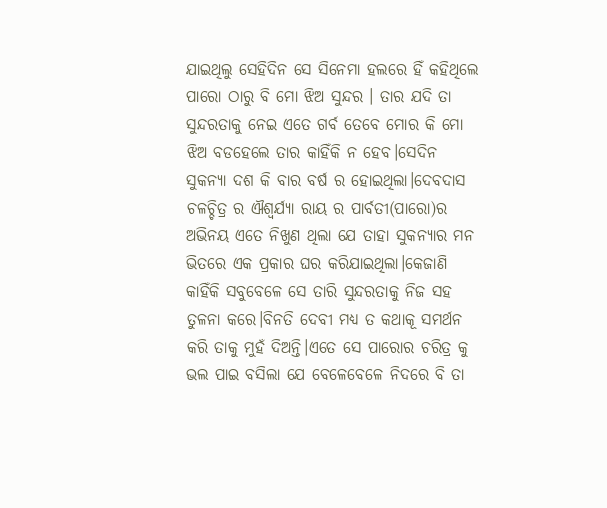ଯାଇଥିଲୁ ସେହିଦିନ ସେ ସିନେମା ହଲରେ ହିଁ କହିଥିଲେ ପାରୋ ଠାରୁ ବି ମୋ ଝିଅ ସୁନ୍ଦର । ତାର ଯଦି ତା ସୁନ୍ଦରତାକୁ ନେଇ ଏତେ ଗର୍ବ ତେବେ ମୋର କି ମୋ ଝିଅ ବଡହେଲେ ତାର କାହିଁକି ନ ହେବ।ସେଦିନ ସୁକନ୍ୟା ଦଶ କି ବାର ବର୍ଷ ର ହୋଇଥିଲା।ଦେବଦାସ ଚଳଚ୍ଚିତ୍ର ର ଐଶ୍ୱର୍ଯ୍ୟା ରାୟ ର ପାର୍ବତୀ(ପାରୋ)ର ଅଭିନୟ ଏତେ ନିଖୁଣ ଥିଲା ଯେ ତାହା ସୁକନ୍ୟାର ମନ ଭିତରେ ଏକ ପ୍ରକାର ଘର କରିଯାଇଥିଲା।କେଜାଣି କାହିଁକି ସବୁବେଳେ ସେ ତାରି ସୁନ୍ଦରତାକୁ ନିଜ ସହ ତୁଳନା କରେ।ବିନତି ଦେବୀ ମଧ୍ୟ ତ କଥାକୂ ସମର୍ଥନ କରି ତାକୁ ମୁହଁ ଦିଅନ୍ତି।ଏତେ ସେ ପାରୋର ଚରିତ୍ର କୁ ଭଲ ପାଇ ବସିଲା ଯେ ବେଳେବେଳେ ନିଦରେ ବି ତା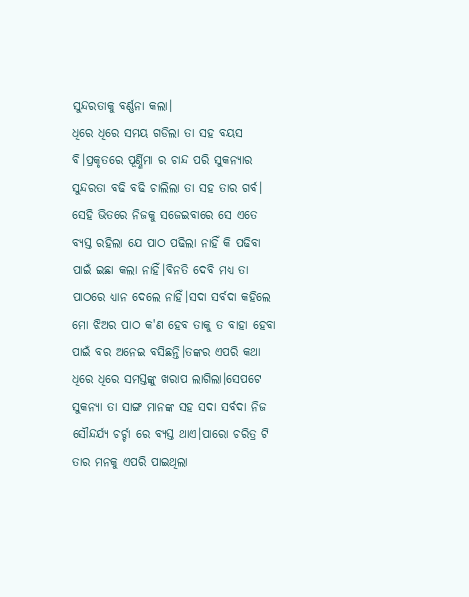ସୁନ୍ଦରତାକୁ ବର୍ଣ୍ଣନା କଲା।
ଧିରେ ଧିରେ ସମୟ ଗଡିଲା ତା ସହ ବୟସ ବି।ପ୍ରକୃତରେ ପୂର୍ଣ୍ଣିମା ର ଚାନ୍ଦ ପରି ସୁକନ୍ୟାର ସୁନ୍ଦରତା ବଢି ବଢି ଚାଲିଲା ତା ସହ ତାର ଗର୍ବ। ସେହି ଭିତରେ ନିଜକୁ ସଜେଇବାରେ ସେ ଏତେ ବ୍ୟସ୍ତ ରହିଲା ଯେ ପାଠ ପଢିଲା ନାହିଁ କି ପଢିବା ପାଇଁ ଇଛା କଲା ନାହିଁ।ବିନତି ଦେବି ମଧ୍ୟ ତା ପାଠରେ ଧ୍ୟାନ ଦେଲେ ନାହିଁ।ସଦା ସର୍ବଦା କହିଲେ ମୋ ଝିଅର ପାଠ କ'ଣ ହେବ ତାକୁ ତ ବାହା ହେବା ପାଇଁ ବର ଅନେଇ ବସିଛନ୍ତି।ତଙ୍କର ଏପରି କଥା ଧିରେ ଧିରେ ସମସ୍ତଙ୍କୁ ଖରାପ ଲାଗିଲା।ସେପଟେ ସୁକନ୍ୟା ତା ସାଙ୍ଗ ମାନଙ୍କ ସହ ସଦା ସର୍ବଦା ନିଜ ସୌନ୍ଦର୍ଯ୍ୟ ଚର୍ଚ୍ଚା ରେ ବ୍ୟସ୍ତ ଥାଏ।ପାରୋ ଚରିତ୍ର ଟି ତାର ମନକୁ ଏପରି ପାଇଥିଲା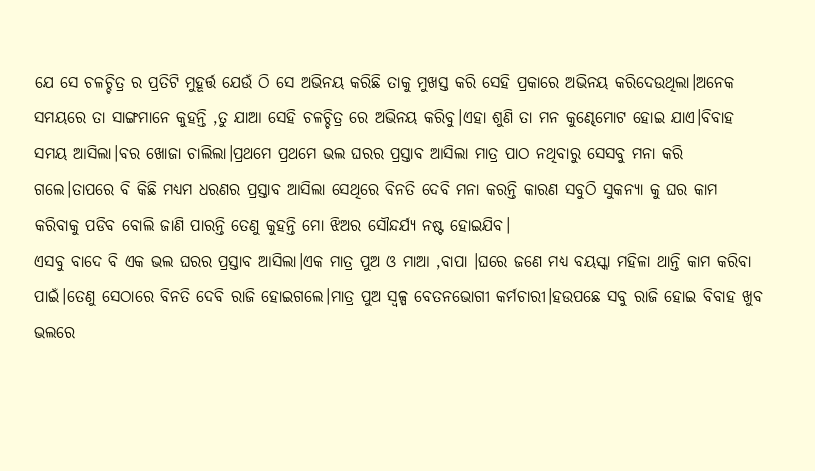ଯେ ସେ ଚଳଚ୍ଚିତ୍ର ର ପ୍ରତିଟି ମୁହୂର୍ତ୍ତ ଯେଉଁ ଠି ସେ ଅଭିନୟ କରିଛି ତାକୁ ମୁଖସ୍ତ କରି ସେହି ପ୍ରକାରେ ଅଭିନୟ କରିଦେଉଥିଲା।ଅନେକ ସମୟରେ ତା ସାଙ୍ଗମାନେ କୁହନ୍ତି ,ତୁ ଯାଆ ସେହି ଚଳଚ୍ଚିତ୍ର ରେ ଅଭିନୟ କରିବୁ।ଏହା ଶୁଣି ତା ମନ କୁଣ୍ଢେମୋଟ ହୋଇ ଯାଏ।ବିବାହ ସମୟ ଆସିଲା।ବର ଖୋଜା ଚାଲିଲା।ପ୍ରଥମେ ପ୍ରଥମେ ଭଲ ଘରର ପ୍ରସ୍ତାବ ଆସିଲା ମାତ୍ର ପାଠ ନଥିବାରୁ ସେସବୁ ମନା କରି ଗଲେ।ତାପରେ ବି କିଛି ମଧ୍ୟମ ଧରଣର ପ୍ରସ୍ତାବ ଆସିଲା ସେଥିରେ ବିନତି ଦେବି ମନା କରନ୍ତି କାରଣ ସବୁଠି ସୁକନ୍ୟା କୁ ଘର କାମ କରିବାକୁ ପଡିବ ବୋଲି ଜାଣି ପାରନ୍ତି ତେଣୁ କୁହନ୍ତି ମୋ ଝିଅର ସୌନ୍ଦର୍ଯ୍ୟ ନଷ୍ଟ ହୋଇଯିବ।
ଏସବୁ ବାଦେ ବି ଏକ ଭଲ ଘରର ପ୍ରସ୍ତାବ ଆସିଲା।ଏକ ମାତ୍ର ପୁଅ ଓ ମାଆ ,ବାପା ।ଘରେ ଜଣେ ମଧ୍ୟ ବୟସ୍କା ମହିଳା ଥାନ୍ତି କାମ କରିବା ପାଇଁ।ତେଣୁ ସେଠାରେ ବିନତି ଦେବି ରାଜି ହୋଇଗଲେ।ମାତ୍ର ପୁଅ ସ୍ୱଳ୍ପ ବେତନଭୋଗୀ କର୍ମଚାରୀ।ହଉପଛେ ସବୁ ରାଜି ହୋଇ ବିବାହ ଖୁବ ଭଲରେ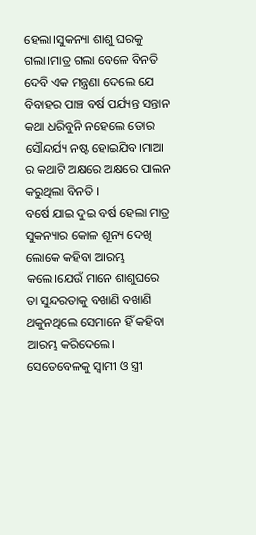ହେଲା।ସୁକନ୍ୟା ଶାଶୁ ଘରକୁ ଗଲା।ମାତ୍ର ଗଲା ବେଳେ ବିନତି ଦେବି ଏକ ମନ୍ତ୍ରଣା ଦେଲେ ଯେ ବିବାହର ପାଞ୍ଚ ବର୍ଷ ପର୍ଯ୍ୟନ୍ତ ସନ୍ତାନ କଥା ଧରିବୁନି ନହେଲେ ତୋର ସୌନ୍ଦର୍ଯ୍ୟ ନଷ୍ଟ ହୋଇଯିବ।ମାଆ ର କଥାଟି ଅକ୍ଷରେ ଅକ୍ଷରେ ପାଲନ କରୁଥିଲା ବିନତି ।
ବର୍ଷେ ଯାଇ ଦୁଇ ବର୍ଷ ହେଲା ମାତ୍ର ସୁକନ୍ୟାର କୋଳ ଶୂନ୍ୟ ଦେଖି ଲୋକେ କହିବା ଆରମ୍ଭ କଲେ।ଯେଉଁ ମାନେ ଶାଶୁଘରେ ତା ସୁନ୍ଦରତାକୁ ବଖାଣି ବଖାଣି ଥକୁନଥିଲେ ସେମାନେ ହିଁ କହିବା ଆରମ୍ଭ କରିଦେଲେ।
ସେତେବେଳକୁ ସ୍ୱାମୀ ଓ ସ୍ତ୍ରୀ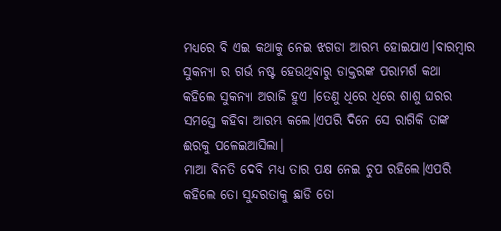ମଧ୍ୟରେ ବି ଏଇ କଥାକୁ ନେଇ ଝଗଡା ଆରମ୍ଭ ହୋଇଯାଏ।ବାରମ୍ବାର ସୁକନ୍ୟା ର ଗର୍ଭ ନଷ୍ଟ ହେଉଥିବାରୁ ଡାକ୍ତରଙ୍କ ପରାମର୍ଶ କଥା କହିଲେ ସୁକନ୍ୟା ଅରାଜି ହୁଏ ।ତେଣୁ ଧିରେ ଧିରେ ଶାଶୁ ଘରର ସମସ୍ତେ କହିବା ଆରମ୍ଭ କଲେ।ଏପରି ଦିନେ ସେ ରାଗିକି ତାଙ୍କ ଈରକୁ ପଳେଇଆସିଲା।
ମାଆ ବିନତି ଦେବି ମଧ୍ୟ ତାର ପକ୍ଷ ନେଇ ଚୁପ ରହିଲେ।ଏପରି କହିଲେ ତୋ ସୁନ୍ଦରତାକୁ ଛାଡି ତୋ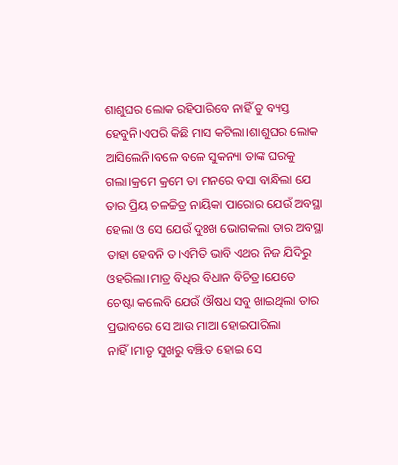ଶାଶୁଘର ଲୋକ ରହିପାରିବେ ନାହିଁ ତୁ ବ୍ୟସ୍ତ ହେବୁନି।ଏପରି କିଛି ମାସ କଟିଲା।ଶାଶୁଘର ଲୋକ ଆସିଲେନି।ବଳେ ବଳେ ସୁକନ୍ୟା ତାଙ୍କ ଘରକୁ ଗଲା।କ୍ରମେ କ୍ରମେ ତା ମନରେ ବସା ବାନ୍ଧିଲା ଯେ ତାର ପ୍ରିୟ ଚଳଚ୍ଚିତ୍ର ନାୟିକା ପାରୋର ଯେଉଁ ଅବସ୍ଥା ହେଲା ଓ ସେ ଯେଉଁ ଦୁଃଖ ଭୋଗକଲା ତାର ଅବସ୍ଥା ତାହା ହେବନି ତ।ଏମିତି ଭାବି ଏଥର ନିଜ ଯିଦିରୁ ଓହରିଲା।ମାତ୍ର ବିଧିର ବିଧାନ ବିଚିତ୍ର।ଯେତେ ଚେଷ୍ଟା କଲେବି ଯେଉଁ ଔଷଧ ସବୁ ଖାଇଥିଲା ତାର ପ୍ରଭାବରେ ସେ ଆଉ ମାଆ ହୋଇପାରିଲା ନାହିଁ।ମାତୃ ସୁଖରୁ ବଞ୍ଝିତ ହୋଇ ସେ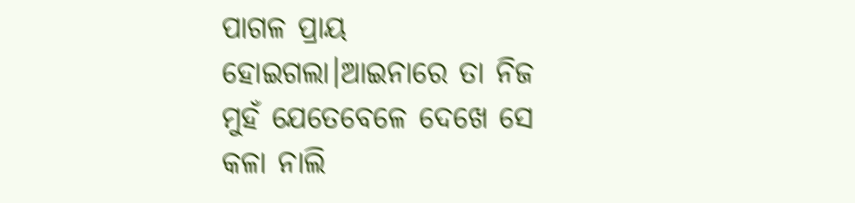ପାଗଳ ପ୍ରାୟ ହୋଇଗଲା।ଆଇନାରେ ତା ନିଜ ମୁହଁ ଯେତେବେଳେ ଦେଖେ ସେ କଳା ନାଲି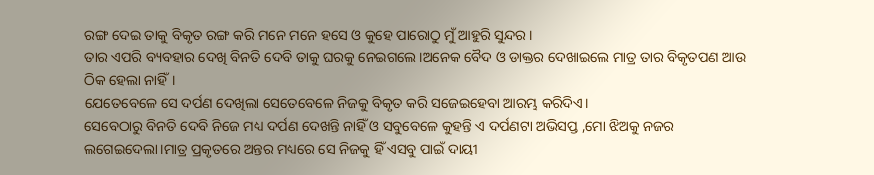ରଙ୍ଗ ଦେଇ ତାକୁ ବିକୃତ ରଙ୍ଗ କରି ମନେ ମନେ ହସେ ଓ କୁହେ ପାରୋଠୁ ମୁଁ ଆହୁରି ସୁନ୍ଦର।
ତାର ଏପରି ବ୍ୟବହାର ଦେଖି ବିନତି ଦେବି ତାକୁ ଘରକୁ ନେଇଗଲେ।ଅନେକ ବୈଦ ଓ ଡାକ୍ତର ଦେଖାଇଲେ ମାତ୍ର ତାର ବିକୃତପଣ ଆଉ ଠିକ ହେଲା ନାହିଁ।
ଯେତେବେଳେ ସେ ଦର୍ପଣ ଦେଖିଲା ସେତେବେଳେ ନିଜକୁ ବିକୃତ କରି ସଜେଇହେବା ଆରମ୍ଭ କରିଦିଏ।
ସେବେଠାରୁ ବିନତି ଦେବି ନିଜେ ମଧ୍ୟ ଦର୍ପଣ ଦେଖନ୍ତି ନାହିଁ ଓ ସବୁବେଳେ କୁହନ୍ତି ଏ ଦର୍ପଣଟା ଅଭିସପ୍ତ ,ମୋ ଝିଅକୁ ନଜର ଲଗେଇଦେଲା।ମାତ୍ର ପ୍ରକୃତରେ ଅନ୍ତର ମଧ୍ୟରେ ସେ ନିଜକୁ ହିଁ ଏସବୁ ପାଇଁ ଦାୟୀ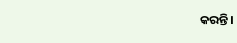କରନ୍ତି।